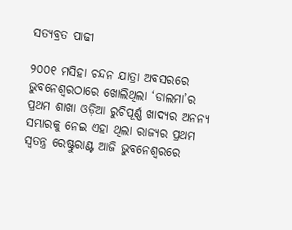ସତ୍ୟବ୍ରତ ପାଢୀ

୨୦୦୧ ମସିହା ଚନ୍ଦନ ଯାତ୍ରା ଅବସରରେ ଭୁବନେଶ୍ୱରଠାରେ ଖୋଲିଥିଲା ‘ଡାଲମା’ର ପ୍ରଥମ ଶାଖା ଓଡ଼ିଆ ରୁଚିପୂର୍ଣ୍ଣ ଖାଦ୍ୟର ଅନନ୍ୟ ସମ୍ଭାରକୁ ନେଇ ଏହା ଥିଲା ରାଜ୍ୟର ପ୍ରଥମ ସ୍ୱତନ୍ତ୍ର ରେଷ୍ଟୁରାଣ୍ଟ ଆଜି ଭୁବନେଶ୍ୱରରେ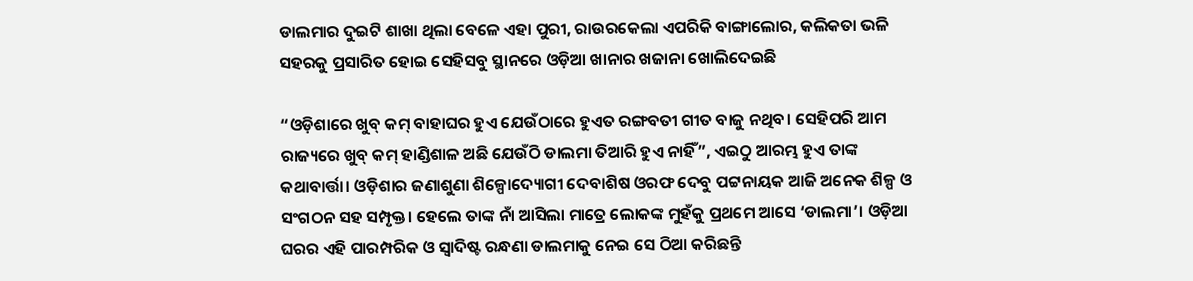ଡାଲମାର ଦୁଇଟି ଶାଖା ଥିଲା ବେଳେ ଏହା ପୁରୀ, ରାଉରକେଲା ଏପରିକି ବାଙ୍ଗାଲୋର, କଲିକତା ଭଳି ସହରକୁ ପ୍ରସାରିତ ହୋ‍ଇ ସେହିସବୁ ସ୍ଥାନରେ ଓଡ଼ିଆ ଖାନାର ଖଜାନା ଖୋଲିଦେଇଛି

“ଓଡ଼ିଶାରେ ଖୁବ୍ କମ୍ ବାହାଘର ହୁଏ ଯେଉଁଠାରେ ହୁଏତ ରଙ୍ଗବତୀ ଗୀତ ବାଜୁ ନଥିବ। ସେହିପରି ଆମ ରାଜ୍ୟରେ ଖୁବ୍ କମ୍ ହାଣ୍ଡିଶାଳ ଅଛି ଯେଉଁଠି ଡାଲମା ତିଆରି ହୁଏ ନାହିଁ”, ଏଇଠୁ ଆରମ୍ଭ ହୁଏ ତାଙ୍କ କଥାବାର୍ତ୍ତା। ଓଡ଼ିଶାର ଜଣାଶୁଣା ଶିଳ୍ପୋଦ୍ୟୋଗୀ ଦେବାଶିଷ ଓରଫ ଦେବୁ ପଟ୍ଟନାୟକ ଆଜି ଅନେକ ଶିଳ୍ପ ଓ ସଂଗଠନ ସହ ସମ୍ପୃକ୍ତ। ହେଲେ ତାଙ୍କ ନାଁ ଆସିଲା ମାତ୍ରେ ଲୋକଙ୍କ ମୁହଁକୁ ପ୍ରଥମେ ଆସେ ‘ଡାଲମା’। ଓଡ଼ିଆ ଘରର ଏହି ପାରମ୍ପରିକ ଓ ସ୍ୱାଦିଷ୍ଟ ରନ୍ଧଣା ଡାଲମାକୁ ନେଇ ସେ ଠିଆ କରିଛନ୍ତି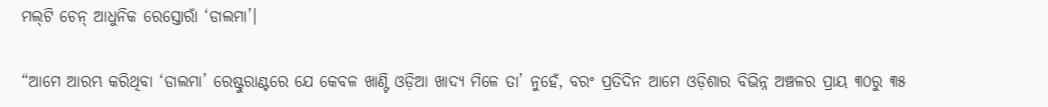ମଲ୍‌ଟି ଚେନ୍‍ ଆଧୁନିକ ରେସ୍ତୋରାଁ ‘ଡାଲମା’।

“ଆମେ ଆରମ୍ଭ କରିଥିବା ‘ଡାଲମା’ ରେଷ୍ଟୁରାଣ୍ଟରେ ଯେ କେବଳ ଖାଣ୍ଟି ଓଡ଼ିଆ ଖାଦ୍ୟ ମିଳେ ତା’ ନୁହେଁ, ବରଂ ପ୍ରତିଦିନ ଆମେ ଓଡ଼ିଶାର ବିଭିନ୍ନ ଅଞ୍ଚଳର ପ୍ରାୟ ୩୦ରୁ ୩୫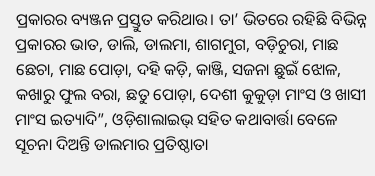ପ୍ରକାରର ବ୍ୟଞ୍ଜନ ପ୍ରସ୍ତୁତ କରିଥାଉ। ତା’ ଭିତରେ ରହିଛି ବିଭିନ୍ନ ପ୍ରକାରର ଭାତ, ଡାଲି, ଡାଲମା, ଶାଗମୁଗ, ବଡ଼ିଚୁରା, ମାଛ ଛେଚା, ମାଛ ପୋଡ଼ା, ଦହି କଡ଼ି, କାଞ୍ଜି, ସଜନା ଛୁଇଁ ଝୋଳ, କଖାରୁ ଫୁଲ ବରା, ଛତୁ ପୋଡ଼ା, ଦେଶୀ କୁକୁଡ଼ା ମାଂସ ଓ ଖାସୀ ମାଂସ ଇତ୍ୟାଦି”, ଓଡ଼ିଶାଲାଇଭ୍‍ ସହିତ କଥାବାର୍ତ୍ତା ବେଳେ ସୂଚନା ଦିଅନ୍ତି ଡାଲମାର ପ୍ରତିଷ୍ଠାତା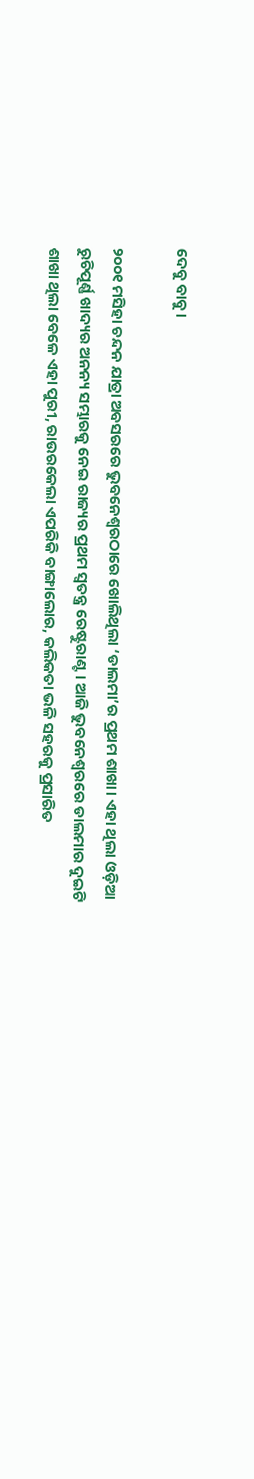ଦେବୁ ବାବୁ।

୨୦୦୧ ମସିହା ଚନ୍ଦନ ଯାତ୍ରା ଅବସରରେ ଭୁବନେଶ୍ୱରଠାରେ ଖୋଲିଥିଲା ‘ଡାଲମା’ର ପ୍ରଥମ ଶାଖା। ଏହା ଥିଲା ଓଡ଼ିଆ ରୁଚିପୂର୍ଣ୍ଣ ଖାଦ୍ୟର ଅନନ୍ୟ ସମ୍ଭାରକୁ ନେଇ ରାଜ୍ୟର ପ୍ରଥମ ସ୍ୱତନ୍ତ୍ର ରେଷ୍ଟୁରାଣ୍ଟ। ଆଜି ଭୁବନେଶ୍ୱରରେ ଡାଲମାର ଦୁଇଟି ଶାଖା ଥିଲା ବେଳେ ଏହା ପୁରୀ, ରାଉରକେଲା ଏପରିକି ବାଙ୍ଗାଲୋର, କଲିକତା ଭଳି ସହରକୁ ପ୍ରସାରିତ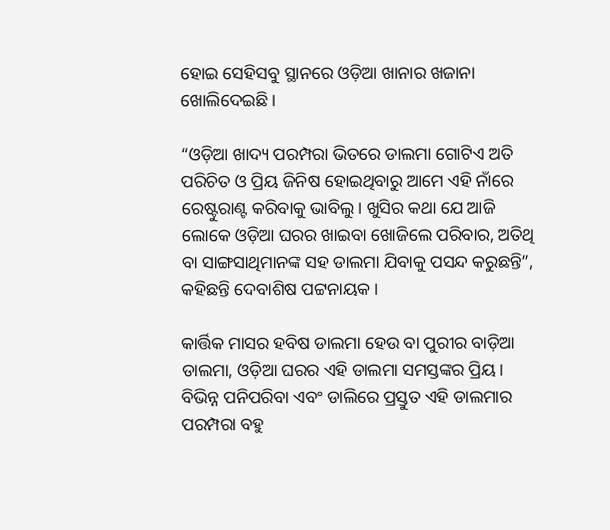ହୋ‍ଇ ସେହିସବୁ ସ୍ଥାନରେ ଓଡ଼ିଆ ଖାନାର ଖଜାନା ଖୋଲିଦେଇଛି।

“ଓଡ଼ିଆ ଖାଦ୍ୟ ପରମ୍ପରା ଭିତରେ ଡାଲମା ଗୋଟିଏ ଅତି ପରିଚିତ ଓ ପ୍ରିୟ ଜିନିଷ ହୋ‍ଇଥିବାରୁ ଆମେ ଏହି ନାଁରେ ରେଷ୍ଟୁରାଣ୍ଟ କରିବାକୁ ଭାବିଲୁ। ଖୁସିର କଥା ଯେ ଆଜି ଲୋକେ ଓଡ଼ିଆ ଘରର ଖାଇବା ଖୋଜିଲେ ପରିବାର, ଅତିଥି ବା ସାଙ୍ଗସାଥିମାନଙ୍କ ସହ ଡାଲମା ଯିବାକୁ ପସନ୍ଦ କରୁଛନ୍ତି”, କହିଛନ୍ତି ଦେବାଶିଷ ପଟ୍ଟନାୟକ।

କାର୍ତ୍ତିକ ମାସର ହବିଷ ଡାଲମା ହେଉ ବା ପୁରୀର ବାଡ଼ିଆ ଡାଲମା, ଓଡ଼ିଆ ଘରର ଏହି ଡାଲମା ସମସ୍ତଙ୍କର ପ୍ରିୟ। ବିଭିନ୍ନ ପନିପରିବା ଏବଂ ଡାଲିରେ ପ୍ରସ୍ତୁତ ଏହି ଡାଲମାର ପରମ୍ପରା ବହୁ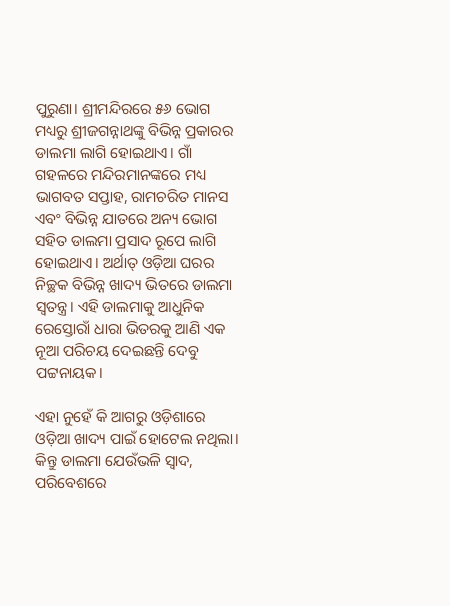ପୁରୁଣା। ଶ୍ରୀମନ୍ଦିରରେ ୫୬ ଭୋଗ ମଧ୍ୟରୁ ଶ୍ରୀଜଗନ୍ନାଥଙ୍କୁ ବିଭିନ୍ନ ପ୍ରକାରର ଡାଲମା ଲାଗି ହୋଇଥାଏ। ଗାଁ ଗହଳରେ ମନ୍ଦିରମାନଙ୍କରେ ମଧ୍ୟ ଭାଗବତ ସପ୍ତାହ, ରାମଚରିତ ମାନସ ଏବଂ ବିଭିନ୍ନ ଯାତରେ ଅନ୍ୟ ଭୋଗ ସହିତ ଡାଲମା ପ୍ରସାଦ ରୂପେ ଲାଗି ହୋଇଥାଏ। ଅର୍ଥାତ୍ ଓଡ଼ିଆ ଘରର ନିଚ୍ଛକ ବିଭିନ୍ନ ଖାଦ୍ୟ ଭିତରେ ଡାଲମା ସ୍ୱତନ୍ତ୍ର। ଏହି ଡାଲମାକୁ ଆଧୁନିକ ରେସ୍ତୋରାଁ ଧାରା ଭିତରକୁ ଆଣି ଏକ ନୂଆ ପରିଚୟ ଦେଇଛନ୍ତି ଦେବୁ ପଟ୍ଟନାୟକ।

ଏହା ନୁହେଁ କି ଆଗରୁ ଓଡ଼ିଶାରେ ଓଡ଼ିଆ ଖାଦ୍ୟ ପାଇଁ ହୋଟେଲ ନଥିଲା। କିନ୍ତୁ ଡାଲମା ଯେଉଁଭଳି ସ୍ୱାଦ, ପରିବେଶରେ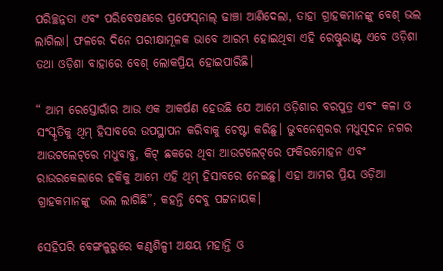ପରିଚ୍ଛନ୍ନତା ଏବଂ ପରିବେଷଣରେ ପ୍ରଫେସ୍‌ନାଲ୍‍ ଢାଞ୍ଚା ଆଣିଦେଲା, ତାହା ଗ୍ରାହକମାନଙ୍କୁ ବେଶ୍‌ ଭଲ ଲାଗିଲା। ଫଳରେ ଦିନେ ପରୀକ୍ଷାମୂଳକ ଭାବେ ଆରମ୍ଭ ହୋ‍ଇଥିବା ଏହି ରେଷ୍ଟୁରାଣ୍ଟ ଏବେ ଓଡ଼ିଶା ତଥା ଓଡ଼ିଶା ବାହାରେ ବେଶ୍ ଲୋକପ୍ରିୟ ହୋଇପାରିଛି।

“ ଆମ ରେସ୍ତୋରାଁର ଆଉ ଏକ ଆକର୍ଷଣ ହେଉଛି ଯେ ଆମେ ଓଡ଼ିଶାର ବରପୁତ୍ର ଏବଂ କଳା ଓ ସଂସ୍କୃତିକୁ ଥିମ୍‍ ହିସାବରେ ଉପସ୍ଥାପନ କରିବାକୁ ଚେଷ୍ଟା କରିଛୁ। ଭୁବନେଶ୍ୱରର ମଧୁସୂଦନ ନଗର ଆଉଟଲେଟ୍‌ରେ ମଧୁବାବୁ, କିଟ୍‌ ଛକରେ ଥିବା ଆଉଟଲେଟ୍‌ରେ ଫକିରମୋହନ ଏବଂ ରାଉରକେଲାରେ ହକିକୁ ଆମେ ଏହି ଥିମ୍‍ ହିସାବରେ ନେଇଛୁ। ଏହା ଆମର ପ୍ରିୟ ଓଡ଼ିଆ ଗ୍ରାହକମାନଙ୍କୁ  ଭଲ ଲାଗିଛି”, କହନ୍ତି ଦେବୁ ପଟ୍ଟନାୟକ।

ସେହିପରି ବେଙ୍ଗଳୁରୁରେ କଣ୍ଠଶିଳ୍ପୀ ଅକ୍ଷୟ ମହାନ୍ତି ଓ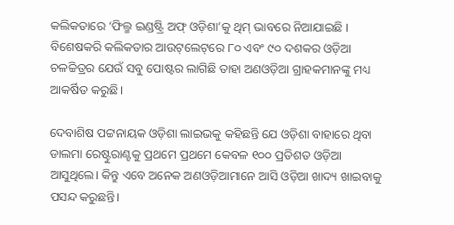କଲିକତାରେ ‘ଫିଲ୍ମ ଇଣ୍ଡଷ୍ଟ୍ରି ଅଫ୍ ଓଡ଼ିଶା’କୁ ଥିମ୍‍ ଭାବରେ ନିଆଯାଇଛି । ବିଶେଷକରି କଲିକତାର ଆଉଟ୍‌ଲେଟ୍‌ରେ ୮୦ ଏବଂ ୯୦ ଦଶକର ଓଡ଼ିଆ ଚଳଚ୍ଚିତ୍ରର ଯେଉଁ ସବୁ ପୋଷ୍ଟର ଲାଗିଛି ତାହା ଅଣଓଡ଼ିଆ ଗ୍ରାହକମାନଙ୍କୁ ମଧ୍ୟ ଆକର୍ଷିତ କରୁଛି।

ଦେବାଶିଷ ପଟ୍ଟନାୟକ ଓଡ଼ିଶା ଲାଇଭକୁ କହିଛନ୍ତି ଯେ ଓଡ଼ିଶା ବାହାରେ ଥିବା ଡାଲମା ରେଷ୍ଟୁରାଣ୍ଟକୁ ପ୍ରଥମେ ପ୍ରଥମେ କେବଳ ୧୦୦ ପ୍ରତିଶତ ଓଡ଼ିଆ ଆସୁଥିଲେ। କିନ୍ତୁ ଏବେ ଅନେକ ଅଣଓଡ଼ିଆମାନେ ଆସି ଓଡ଼ିଆ ଖାଦ୍ୟ ଖାଇବାକୁ ପସନ୍ଦ କରୁଛନ୍ତି।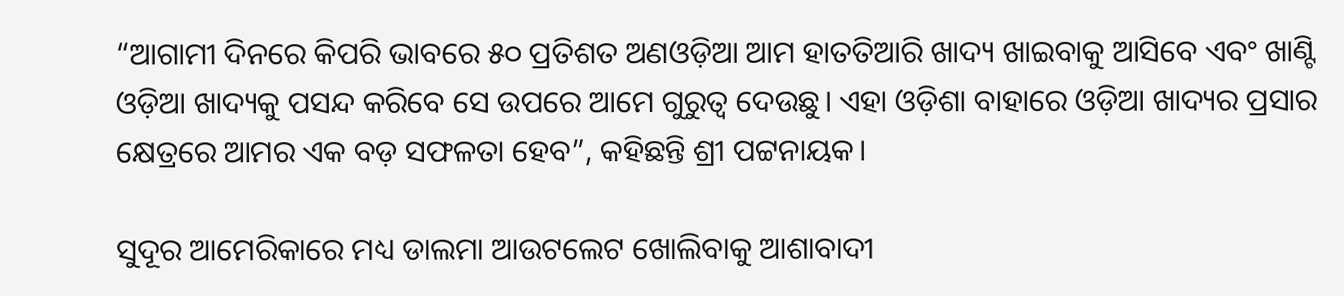“ଆଗାମୀ ଦିନରେ କିପରି ଭାବରେ ୫୦ ପ୍ରତିଶତ ଅଣଓଡ଼ିଆ ଆମ ହାତତିଆରି ଖାଦ୍ୟ ଖାଇବାକୁ ଆସିବେ ଏବଂ ଖାଣ୍ଟି ଓଡ଼ିଆ ଖାଦ୍ୟକୁ ପସନ୍ଦ କରିବେ ସେ ଉପରେ ଆମେ ଗୁରୁତ୍ୱ ଦେଉଛୁ। ଏହା ଓଡ଼ିଶା ବାହାରେ ଓଡ଼ିଆ ଖାଦ୍ୟର ପ୍ରସାର କ୍ଷେତ୍ରରେ ଆମର ଏକ ବଡ଼ ସଫଳତା ହେବ”, କହିଛନ୍ତି ଶ୍ରୀ ପଟ୍ଟନାୟକ।

ସୁଦୂର ଆମେରିକାରେ ମଧ୍ୟ ଡାଲମା ଆଉଟଲେଟ ଖୋଲିବାକୁ ଆଶାବାଦୀ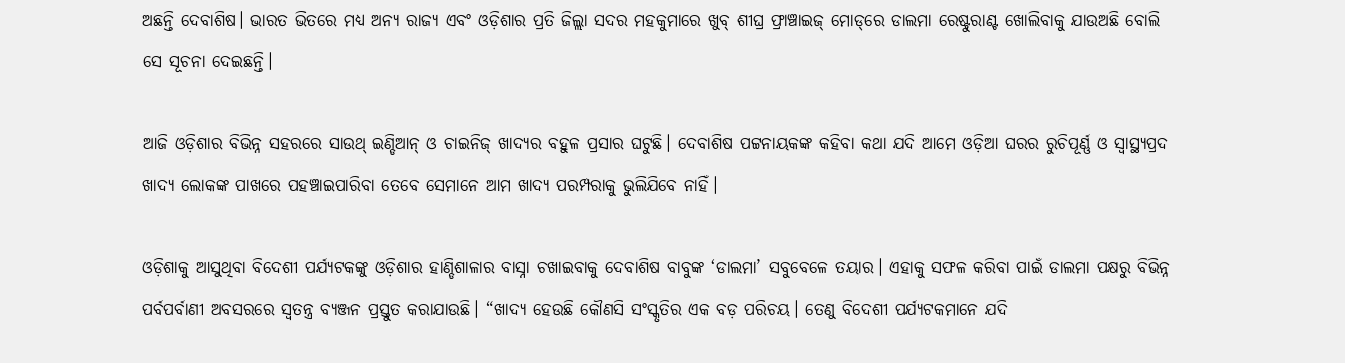ଅଛନ୍ତି ଦେବାଶିଷ। ଭାରତ ଭିତରେ ମଧ୍ୟ ଅନ୍ୟ ରାଜ୍ୟ ଏବଂ ଓଡ଼ିଶାର ପ୍ରତି ଜିଲ୍ଲା ସଦର ମହକୁମାରେ ଖୁବ୍ ଶୀଘ୍ର ଫ୍ରାଞ୍ଚାଇଜ୍ ମୋଡ୍‌ରେ ଡାଲମା ରେଷ୍ଟୁରାଣ୍ଟ ଖୋଲିବାକୁ ଯାଉଅଛି ବୋଲି ସେ ସୂଚନା ଦେଇଛନ୍ତି।

ଆଜି ଓଡ଼ିଶାର ବିଭିନ୍ନ ସହରରେ ସାଉଥ୍‍ ଇଣ୍ଡିଆନ୍‍ ଓ ଚାଇନିଜ୍‍ ଖାଦ୍ୟର ବହୁଳ ପ୍ରସାର ଘଟୁଛି। ଦେବାଶିଷ ପଟ୍ଟନାୟକଙ୍କ କହିବା କଥା ଯଦି ଆମେ ଓଡ଼ିଆ ଘରର ରୁଚିପୂର୍ଣ୍ଣ ଓ ସ୍ୱାସ୍ଥ୍ୟପ୍ରଦ ଖାଦ୍ୟ ଲୋକଙ୍କ ପାଖରେ ପହଞ୍ଚାଇପାରିବା ତେବେ ସେମାନେ ଆମ ଖାଦ୍ୟ ପରମ୍ପରାକୁ ଭୁଲିଯିବେ ନାହିଁ।

ଓଡ଼ିଶାକୁ ଆସୁଥିବା ବିଦେଶୀ ପର୍ଯ୍ୟଟକଙ୍କୁ ଓଡ଼ିଶାର ହାଣ୍ଡିଶାଳାର ବାସ୍ନା ଚଖାଇବାକୁ ଦେବାଶିଷ ବାବୁଙ୍କ ‘ଡାଲମା’ ସବୁବେଳେ ତୟାର। ଏହାକୁ ସଫଳ କରିବା ପାଇଁ ଡାଲମା ପକ୍ଷରୁ ବିଭିନ୍ନ ପର୍ବପର୍ବାଣୀ ଅବସରରେ ସ୍ୱତନ୍ତ୍ର ବ୍ୟଞ୍ଜନ ପ୍ରସ୍ତୁତ କରାଯାଉଛି। “ଖାଦ୍ୟ ହେଉଛି କୌଣସି ସଂସ୍କୃତିର ଏକ ବଡ଼ ପରିଚୟ। ତେଣୁ ବିଦେଶୀ ପର୍ଯ୍ୟଟକମାନେ ଯଦି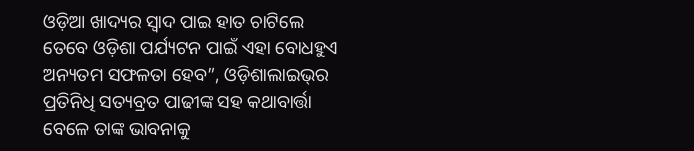ଓଡ଼ିଆ ଖାଦ୍ୟର ସ୍ୱାଦ ପାଇ ହାତ ଚାଟିଲେ ତେବେ ଓଡ଼ିଶା ପର୍ଯ୍ୟଟନ ପାଇଁ ଏହା ବୋଧହୁଏ ଅନ୍ୟତମ ସଫଳତା ହେବ”, ଓଡ଼ିଶାଲାଇଭ୍‍ର ପ୍ରତିନିଧି ସତ୍ୟବ୍ରତ ପାଢୀଙ୍କ ସହ କଥାବାର୍ତ୍ତା ବେଳେ ତାଙ୍କ ଭାବନାକୁ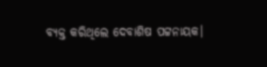ବ୍ୟକ୍ତ କରିଥିଲେ ଦେବାଶିଷ ପଟ୍ଟନାୟକ।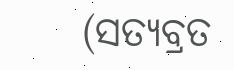(ସତ୍ୟବ୍ରତ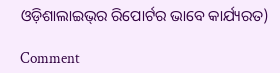ଓଡ଼ିଶାଲାଇଭ୍‌ର ରିପୋର୍ଟର ଭାବେ କାର୍ଯ୍ୟରତ)

Comment